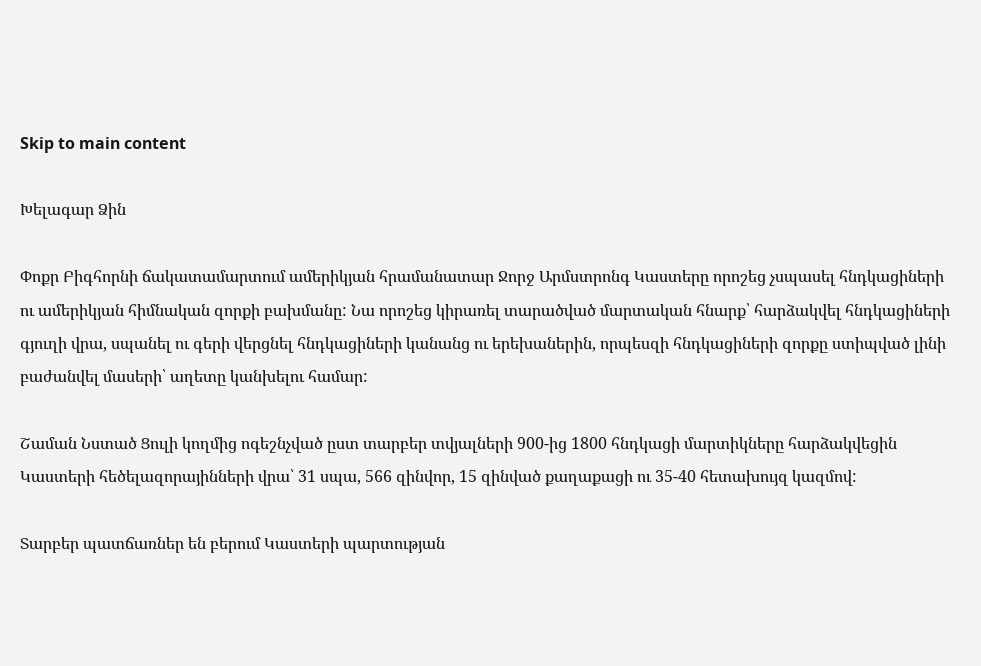Skip to main content

Խելագար Ձին

Փոքր Բիգհորնի ճակատամարտում ամերիկյան հրամանատար Ջորջ Արմստրոնգ Կաստերը որոշեց չսպասել հնդկացիների ու ամերիկյան հիմնական զորքի բախմանը: Նա որոշեց կիրառել տարածված մարտական հնարք՝ հարձակվել հնդկացիների գյուղի վրա, սպանել ու գերի վերցնել հնդկացիների կանանց ու երեխաներին, որպեսզի հնդկացիների զորքը ստիպված լինի բաժանվել մասերի՝ աղետը կանխելու համար:

Շաման Նստած Ցուլի կողմից ոգեշնչված ըստ տարբեր տվյալների 900-ից 1800 հնդկացի մարտիկները հարձակվեցին Կաստերի հեծելազորայինների վրա՝ 31 սպա, 566 զինվոր, 15 զինված քաղաքացի ու 35-40 հետախույզ կազմով:

Տարբեր պատճառներ են բերում Կաստերի պարտության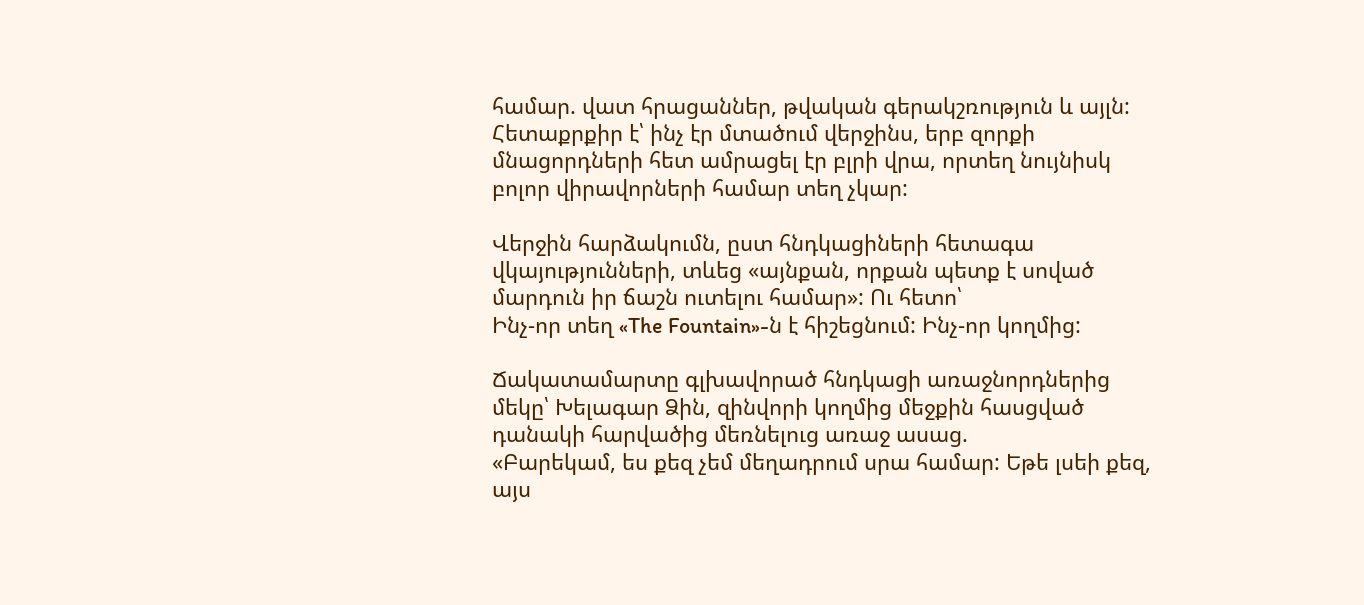համար. վատ հրացաններ, թվական գերակշռություն և այլն: Հետաքրքիր է՝ ինչ էր մտածում վերջինս, երբ զորքի մնացորդների հետ ամրացել էր բլրի վրա, որտեղ նույնիսկ բոլոր վիրավորների համար տեղ չկար:

Վերջին հարձակումն, ըստ հնդկացիների հետագա վկայությունների, տևեց «այնքան, որքան պետք է սոված մարդուն իր ճաշն ուտելու համար»: Ու հետո՝
Ինչ-որ տեղ «The Fountain»-ն է հիշեցնում: Ինչ-որ կողմից:

Ճակատամարտը գլխավորած հնդկացի առաջնորդներից մեկը՝ Խելագար Ձին, զինվորի կողմից մեջքին հասցված դանակի հարվածից մեռնելուց առաջ ասաց.
«Բարեկամ, ես քեզ չեմ մեղադրում սրա համար: Եթե լսեի քեզ, այս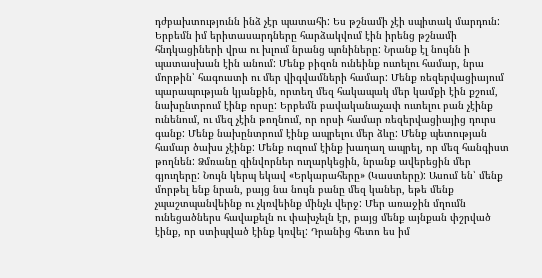դժբախտությունն ինձ չէր պատահի: Ես թշնամի չէի սպիտակ մարդուն: Երբեմն իմ երիտասարդները հարձակվում էին իրենց թշնամի հնդկացիների վրա ու խլում նրանց պոնիները: Նրանք էլ նույնն ի պատասխան էին անում: Մենք բիզոն ունեինք ուտելու համար, նրա մորթին՝ հագուստի ու մեր վիգվամների համար: Մենք ռեզերվացիայում պարապության կյանքին, որտեղ մեզ հակապակ մեր կամքի էին քշում, նախընտրում էինք որսը: Երբեմն բավականաչափ ուտելու բան չէինք ունենում, ու մեզ չէին թողնում, որ որսի համար ռեզերվացիայից դուրս գանք: Մենք նախընտրում էինք ապրելու մեր ձևը: Մենք պետության համար ծախս չէինք: Մենք ուզում էինք խաղաղ ապրել, որ մեզ հանգիստ թողնեն: Ձմռանը զինվորներ ուղարկեցին, նրանք ավերեցին մեր գյուղերը: Նույն կերպ եկավ «Երկարահերը» (Կաստերը): Ասում են՝ մենք մորթել ենք նրան, բայց նա նույն բանը մեզ կաներ, եթե մենք չպաշտպանվեինք ու չկռվեինք մինչև վերջ: Մեր առաջին մղումն ունեցածներս հավաքելն ու փախչելն էր, բայց մենք այնքան փշրված էինք, որ ստիպված էինք կռվել: Դրանից հետո ես իմ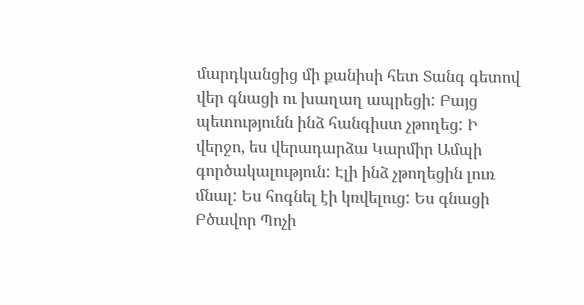մարդկանցից մի քանիսի հետ Տանգ գետով վեր գնացի ու խաղաղ ապրեցի: Բայց պետությունն ինձ հանգիստ չթողեց: Ի վերջո, ես վերադարձա Կարմիր Ամպի գործակալություն: Էլի ինձ չթողեցին լուռ մնալ: Ես հոգնել էի կռվելուց: Ես գնացի Բծավոր Պոչի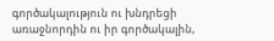գործակալություն ու խնդրեցի առաջնորդին ու իր գործակալին,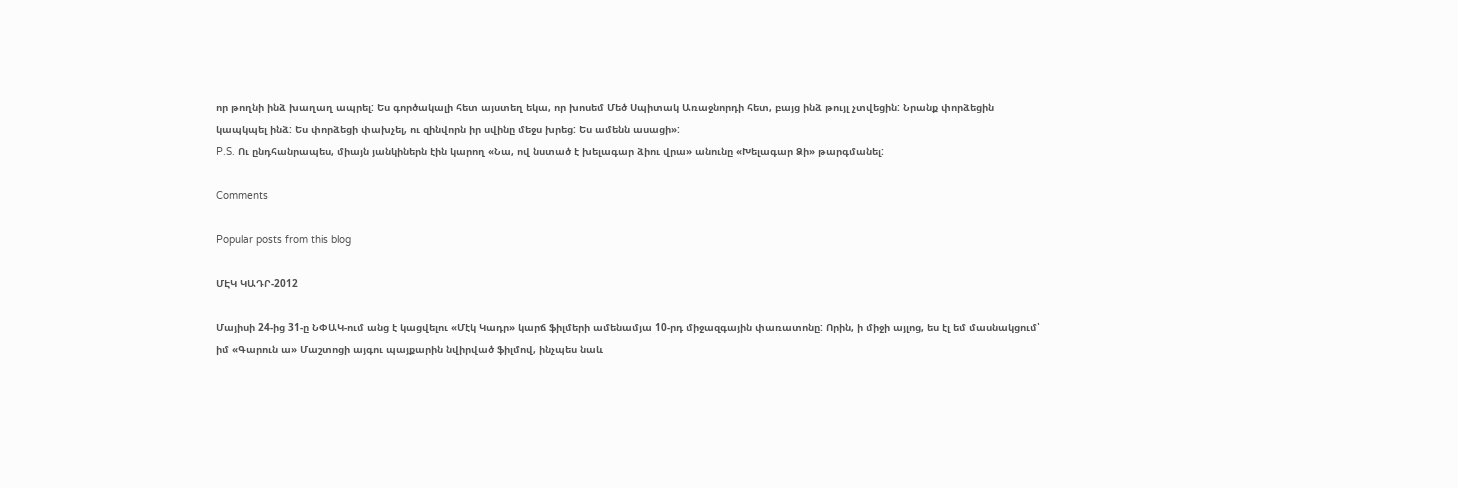որ թողնի ինձ խաղաղ ապրել: Ես գործակալի հետ այստեղ եկա, որ խոսեմ Մեծ Սպիտակ Առաջնորդի հետ, բայց ինձ թույլ չտվեցին: Նրանք փորձեցին կապկպել ինձ: Ես փորձեցի փախչել, ու զինվորն իր սվինը մեջս խրեց: Ես ամենն ասացի»:
P.S. Ու ընդհանրապես, միայն յանկիներն էին կարող «Նա, ով նստած է խելագար ձիու վրա» անունը «Խելագար Ձի» թարգմանել:

Comments

Popular posts from this blog

ՄԷԿ ԿԱԴՐ-2012

Մայիսի 24-ից 31-ը ՆՓԱԿ-ում անց է կացվելու «Մէկ Կադր» կարճ ֆիլմերի ամենամյա 10-րդ միջազգային փառատոնը: Որին, ի միջի այլոց, ես էլ եմ մասնակցում՝ իմ «Գարուն ա» Մաշտոցի այգու պայքարին նվիրված ֆիլմով, ինչպես նաև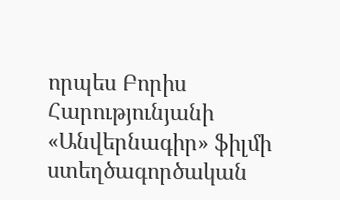որպես Բորիս Հարությունյանի «Անվերնագիր» ֆիլմի ստեղծագործական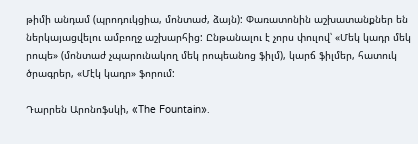թիմի անդամ (պրոդուկցիա, մոնտաժ, ձայն): Փառատոնին աշխատանքներ են ներկայացվելու ամբողջ աշխարհից: Ընթանալու է չորս փուլով՝ «Մեկ կադր մեկ րոպե» (մոնտաժ չպարունակող մեկ րոպեանոց ֆիլմ), կարճ ֆիլմեր, հատուկ ծրագրեր, «Մէկ կադր» ֆորում:

Դարրեն Արոնոֆսկի, «The Fountain».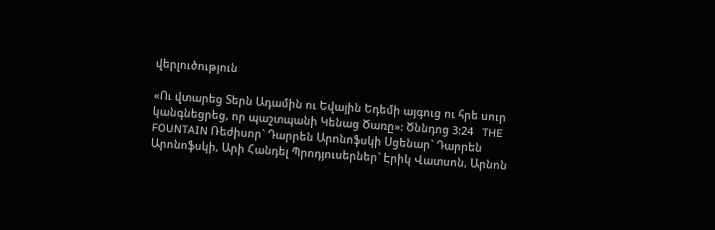վերլուծություն

«Ու վտարեց Տերն Ադամին ու Եվային Եդեմի այգուց ու հրե սուր կանգնեցրեց, որ պաշտպանի Կենաց Ծառը»: Ծննդոց 3:24   THE FOUNTAIN Ռեժիսոր` Դարրեն Արոնոֆսկի Սցենար` Դարրեն Արոնոֆսկի, Արի Հանդել Պրոդյուսերներ` Էրիկ Վատսոն, Արնոն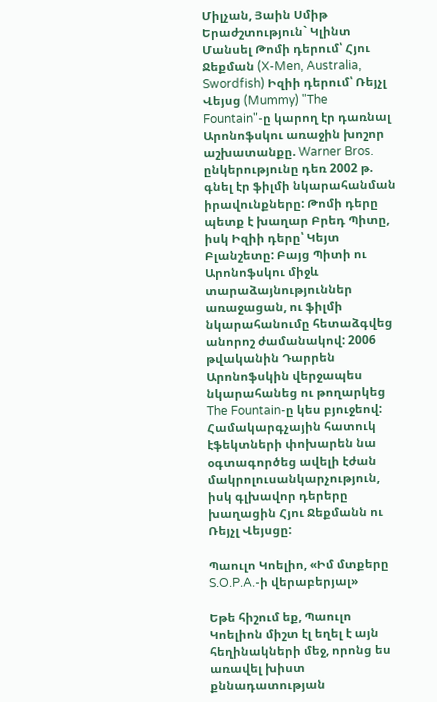Միլչան, Յաին Սմիթ Երաժշտություն` Կլինտ Մանսել Թոմի դերում՝ Հյու Ջեքման (X-Men, Australia, Swordfish) Իզիի դերում՝ Ռեյչլ Վեյսց (Mummy) "The Fountain"-ը կարող էր դառնալ Արոնոֆսկու առաջին խոշոր աշխատանքը. Warner Bros. ընկերությունը դեռ 2002 թ. գնել էր ֆիլմի նկարահանման իրավունքները: Թոմի դերը պետք է խաղար Բրեդ Պիտը, իսկ Իզիի դերը՝ Կեյտ Բլանշետը: Բայց Պիտի ու Արոնոֆսկու միջև տարաձայնություններ առաջացան, ու ֆիլմի նկարահանումը հետաձգվեց անորոշ ժամանակով: 2006 թվականին Դարրեն Արոնոֆսկին վերջապես նկարահանեց ու թողարկեց The Fountain-ը կես բյուջեով: Համակարգչային հատուկ էֆեկտների փոխարեն նա օգտագործեց ավելի էժան մակրոլուսանկարչություն, իսկ գլխավոր դերերը խաղացին Հյու Ջեքմանն ու Ռեյչլ Վեյսցը:

Պաուլո Կոելիո, «Իմ մտքերը S.O.P.A.-ի վերաբերյալ»

Եթե հիշում եք, Պաուլո Կոելիոն միշտ էլ եղել է այն հեղինակների մեջ, որոնց ես առավել խիստ քննադատության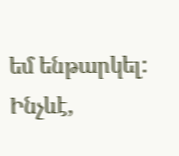եմ ենթարկել: Ինչևէ,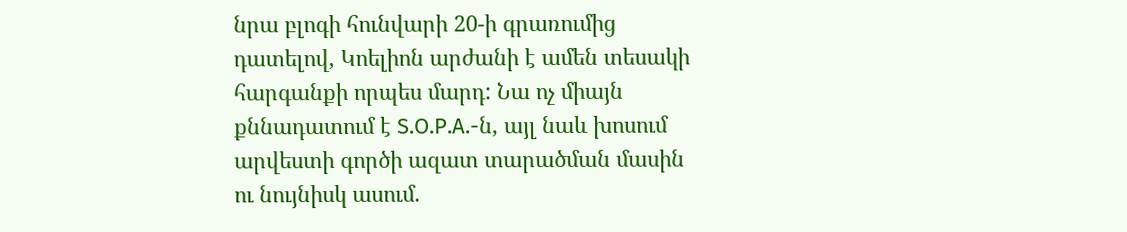նրա բլոգի հունվարի 20-ի գրառումից դատելով, Կոելիոն արժանի է ամեն տեսակի հարգանքի որպես մարդ: Նա ոչ միայն քննադատում է S.O.P.A.-ն, այլ նաև խոսում արվեստի գործի ազատ տարածման մասին ու նույնիսկ ասում.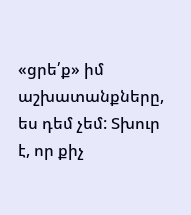«ցրե՛ք» իմ աշխատանքները, ես դեմ չեմ: Տխուր է, որ քիչ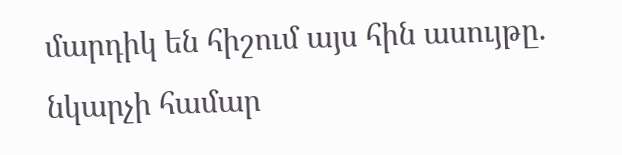մարդիկ են հիշում այս հին ասույթը. նկարչի համար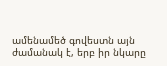ամենամեծ գովեստն այն ժամանակ է, երբ իր նկարը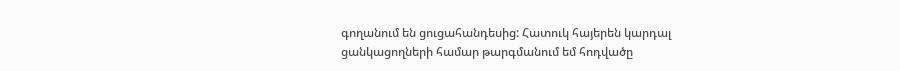գողանում են ցուցահանդեսից: Հատուկ հայերեն կարդալ ցանկացողների համար թարգմանում եմ հոդվածը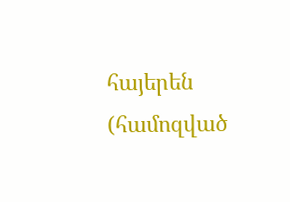հայերեն (համոզված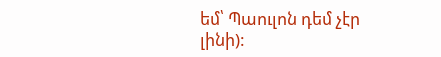եմ՝ Պաուլոն դեմ չէր լինի):